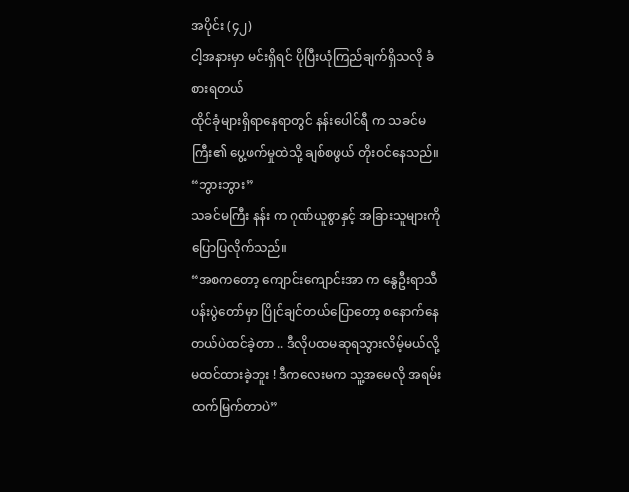အပိုင်း (၄၂)
ငါ့အနားမှာ မင်းရှိရင် ပိုပြီးယုံကြည်ချက်ရှိသလို ခံစားရတယ်
ထိုင်ခုံများရှိရာနေရာတွင် နန်းပေါင်ရီ က သခင်မကြီး၏ ပွေ့ဖက်မှုထဲသို့ ချစ်စဖွယ် တိုးဝင်နေသည်။
“ဘွားဘွား”
သခင်မကြီး နန်း က ဂုဏ်ယူစွာနှင့် အခြားသူများကို ပြောပြလိုက်သည်။
“အစကတော့ ကျောင်းကျောင်းအာ က နွေဦးရာသီပန်းပွဲတော်မှာ ပြိုင်ချင်တယ်ပြောတော့ စနောက်နေတယ်ပဲထင်ခဲ့တာ .. ဒီလိုပထမဆုရသွားလိမ့်မယ်လို့ မထင်ထားခဲ့ဘူး ! ဒီကလေးမက သူ့အမေလို အရမ်းထက်မြက်တာပဲ”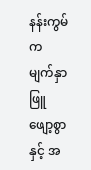နန်းကွမ် က မျက်နှာဖြူဖျော့စွာနှင့် အ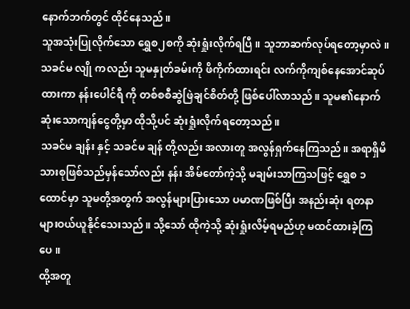နောက်ဘက်တွင် ထိုင်နေသည်။
သူအသုံးပြုလိုက်သော ရွှေစ၂စကို ဆုံးရှုံးလိုက်ရပြီ။ သူဘာဆက်လုပ်ရတော့မှာလဲ။
သခင်မ လျို ကလည်း သူမနှုတ်ခမ်းကို ဖိကိုက်ထားရင်း လက်ကိုကျစ်နေအောင်ဆုပ်ထားကာ နန်းပေါင်ရီ ကို တစ်စစီဆွဲဖြဲချင်စိတ်တို့ ဖြစ်ပေါ်လာသည်။ သူမ၏နောက်ဆုံးသောကျန်ငွေတို့မှာ ထိုသို့ပင် ဆုံးရှုံးလိုက်ရတော့သည်။
သခင်မ ချန်း နှင့် သခင်မ ချန် တို့လည်း အလားတူ အလွန်ရှက်နေကြသည်။ အရာရှိမိသားစုဖြစ်သည်မှန်သော်လည်း နန်း အိမ်တော်ကဲ့သို့ မချမ်းသာကြသဖြင့် ရွှေစ ၁ထောင်မှာ သူမတို့အတွက် အလွန်များပြားသော ပမာဏဖြစ်ပြီး အနည်းဆုံး ရတနာများဝယ်ယူနိုင်သေးသည်။ သို့သော် ထိုကဲ့သို့ ဆုံးရှုံးလိမ့်ရမည်ဟု မထင်ထားခဲ့ကြပေ။
ထို့အတူ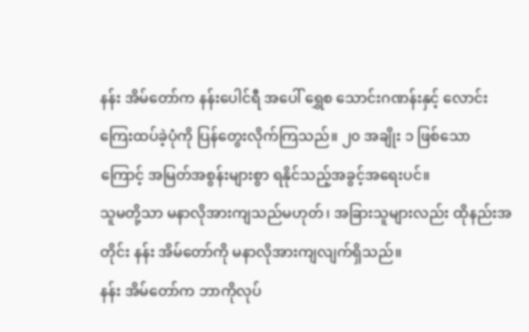နန်း အိမ်တော်က နန်းပေါင်ရီ အပေါ် ရွှေစ သောင်းဂဏန်းနှင့် လောင်းကြေးထပ်ခဲ့ပုံကို ပြန်တွေးလိုက်ကြသည်။ ၂၀ အချိုး ၁ ဖြစ်သောကြောင့် အမြတ်အစွန်းများစွာ ရနိုင်သည့်အခွင့်အရေးပင်။
သူမတို့သာ မနာလိုအားကျသည်မဟုတ်၊ အခြားသူများလည်း ထိုနည်းအတိုင်း နန်း အိမ်တော်ကို မနာလိုအားကျလျက်ရှိသည်။
နန်း အိမ်တော်က ဘာကိုလုပ်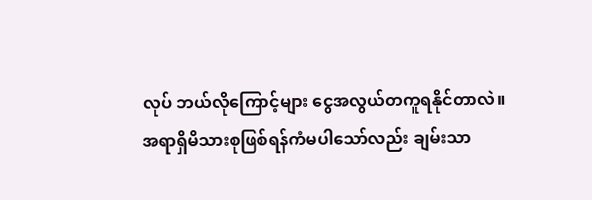လုပ် ဘယ်လိုကြောင့်များ ငွေအလွယ်တကူရနိုင်တာလဲ။
အရာရှိမိသားစုဖြစ်ရန်ကံမပါသော်လည်း ချမ်းသာ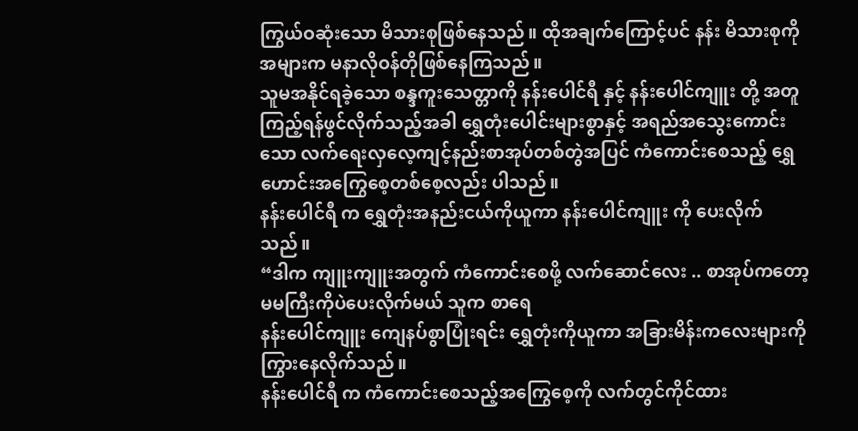ကြွယ်ဝဆုံးသော မိသားစုဖြစ်နေသည်။ ထိုအချက်ကြောင့်ပင် နန်း မိသားစုကို အများက မနာလိုဝန်တိုဖြစ်နေကြသည်။
သူမအနိုင်ရခဲ့သော စန္ဒကူးသေတ္တာကို နန်းပေါင်ရီ နှင့် နန်းပေါင်ကျူး တို့ အတူကြည့်ရန်ဖွင်လိုက်သည့်အခါ ရွှေတုံးပေါင်းများစွာနှင့် အရည်အသွေးကောင်းသော လက်ရေးလှလေ့ကျင့်နည်းစာအုပ်တစ်တွဲအပြင် ကံကောင်းစေသည့် ရွှေဟောင်းအကြွေစေ့တစ်စေ့လည်း ပါသည်။
နန်းပေါင်ရီ က ရွှေတုံးအနည်းငယ်ကိုယူကာ နန်းပေါင်ကျူး ကို ပေးလိုက်သည်။
“ဒါက ကျူးကျူးအတွက် ကံကောင်းစေဖို့ လက်ဆောင်လေး .. စာအုပ်ကတော့ မမကြီးကိုပဲပေးလိုက်မယ် သူက စာရေ
နန်းပေါင်ကျူး ကျေနပ်စွာပြုံးရင်း ရွှေတုံးကိုယူကာ အခြားမိန်းကလေးများကို ကြွားနေလိုက်သည်။
နန်းပေါင်ရီ က ကံကောင်းစေသည့်အကြွေစေ့ကို လက်တွင်ကိုင်ထား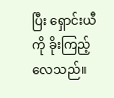ပြီး ရှောင်းယီ ကို ခိုးကြည့်လေသည်။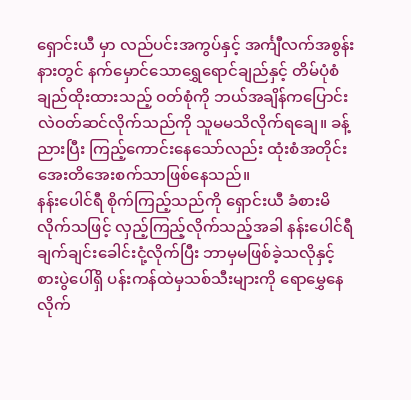ရှောင်းယီ မှာ လည်ပင်းအကွပ်နှင့် အင်္ကျီလက်အစွန်းနားတွင် နက်မှောင်သောရွှေရောင်ချည်နှင့် တိမ်ပုံစံချည်ထိုးထားသည့် ဝတ်စုံကို ဘယ်အချိန်ကပြောင်းလဲဝတ်ဆင်လိုက်သည်ကို သူမမသိလိုက်ရချေ။ ခန့်ညားပြီး ကြည့်ကောင်းနေသော်လည်း ထုံးစံအတိုင်း အေးတိအေးစက်သာဖြစ်နေသည်။
နန်းပေါင်ရီ စိုက်ကြည့်သည်ကို ရှောင်းယီ ခံစားမိလိုက်သဖြင့် လှည့်ကြည့်လိုက်သည့်အခါ နန်းပေါင်ရီ ချက်ချင်းခေါင်းငုံ့လိုက်ပြီး ဘာမှမဖြစ်ခဲ့သလိုနှင့် စားပွဲပေါ်ရှိ ပန်းကန်ထဲမှသစ်သီးများကို ရောမွှေနေလိုက်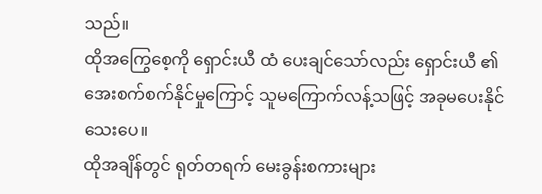သည်။
ထိုအကြွေစေ့ကို ရှောင်းယီ ထံ ပေးချင်သော်လည်း ရှောင်းယီ ၏ အေးစက်စက်နိုင်မှုကြောင့် သူမကြောက်လန့်သဖြင့် အခုမပေးနိုင်သေးပေ။
ထိုအချိန်တွင် ရုတ်တရက် မေးခွန်းစကားများ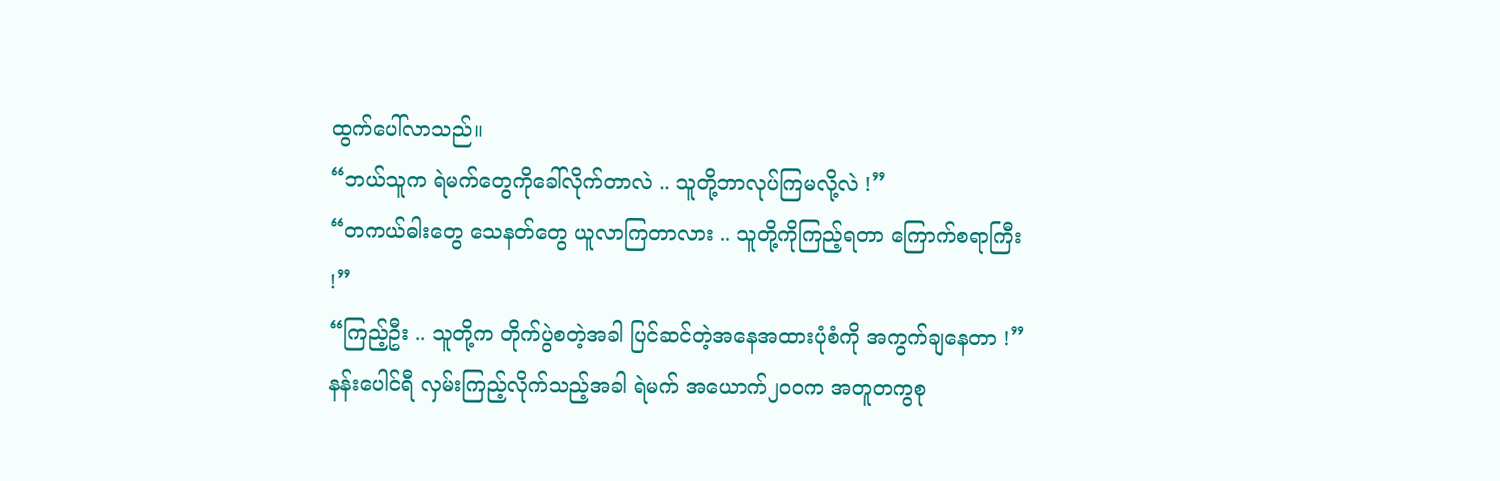ထွက်ပေါ်လာသည်။
“ဘယ်သူက ရဲမက်တွေကိုခေါ်လိုက်တာလဲ .. သူတို့ဘာလုပ်ကြမလို့လဲ !”
“တကယ်ဓါးတွေ သေနတ်တွေ ယူလာကြတာလား .. သူတို့ကိုကြည့်ရတာ ကြောက်စရာကြီး !”
“ကြည့်ဦး .. သူတို့က တိုက်ပွဲစတဲ့အခါ ပြင်ဆင်တဲ့အနေအထားပုံစံကို အကွက်ချနေတာ !”
နန်းပေါင်ရီ လှမ်းကြည့်လိုက်သည့်အခါ ရဲမက် အယောက်၂၀၀က အတူတကွစု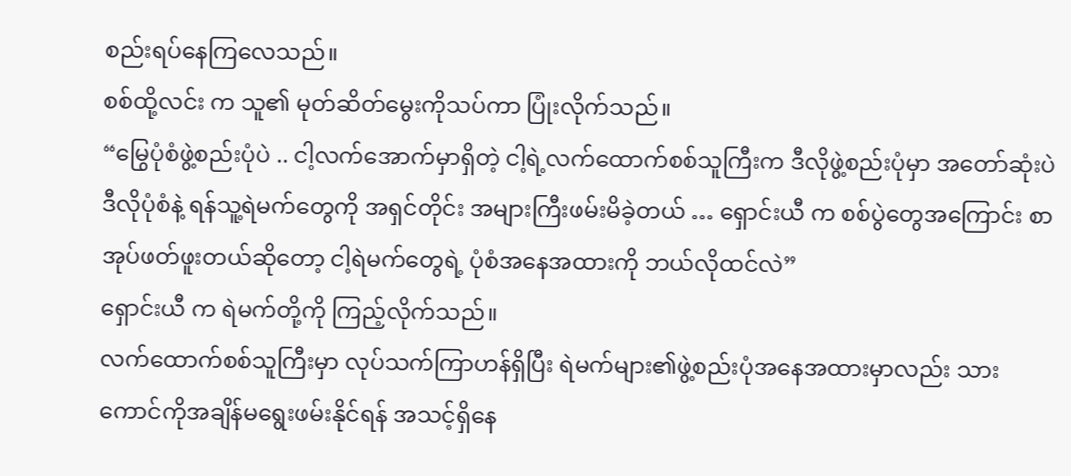စည်းရပ်နေကြလေသည်။
စစ်ထို့လင်း က သူ၏ မုတ်ဆိတ်မွေးကိုသပ်ကာ ပြုံးလိုက်သည်။
“မြွေပုံစံဖွဲ့စည်းပုံပဲ .. ငါ့လက်အောက်မှာရှိတဲ့ ငါ့ရဲ့လက်ထောက်စစ်သူကြီးက ဒီလိုဖွဲ့စည်းပုံမှာ အတော်ဆုံးပဲ ဒီလိုပုံစံနဲ့ ရန်သူ့ရဲမက်တွေကို အရှင်တိုင်း အများကြီးဖမ်းမိခဲ့တယ် … ရှောင်းယီ က စစ်ပွဲတွေအကြောင်း စာအုပ်ဖတ်ဖူးတယ်ဆိုတော့ ငါ့ရဲမက်တွေရဲ့ ပုံစံအနေအထားကို ဘယ်လိုထင်လဲ”
ရှောင်းယီ က ရဲမက်တို့ကို ကြည့်လိုက်သည်။
လက်ထောက်စစ်သူကြီးမှာ လုပ်သက်ကြာဟန်ရှိပြီး ရဲမက်များ၏ဖွဲ့စည်းပုံအနေအထားမှာလည်း သားကောင်ကိုအချိန်မရွေးဖမ်းနိုင်ရန် အသင့်ရှိနေ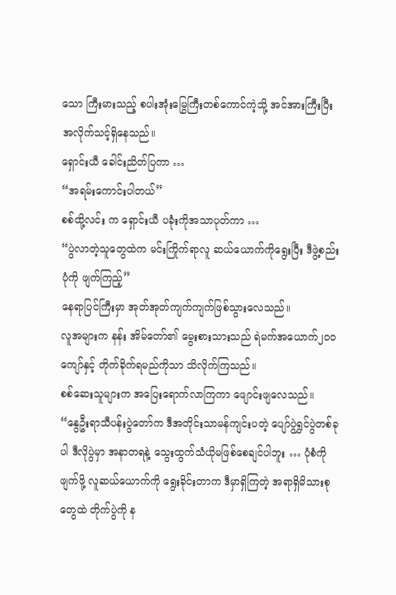သော ကြီးမားသည့် စပါးအုံးမြွေကြီးတစ်ကောင်ကဲ့သို့ အင်အားကြီးပြီး အလိုက်သင့်ရှိနေသည်။
ရှောင်းယီ ခေါင်းညိတ်ပြကာ …
“အရမ်းကောင်းပါတယ်”
စစ်ထို့လင်း က ရှောင်းယီ ပခုံးကိုအသာပုတ်ကာ …
“ပွဲလာတဲ့သူတွေထဲက မင်းကြိုက်ရာလူ ဆယ်ယောက်ကိုရွေးပြီး ဒီဖွဲ့စည်းပုံကို ဖျက်ကြည့်”
နေရာပြင်ကြီးမှာ အုတ်အုတ်ကျက်ကျက်ဖြစ်သွားလေသည်။
လူအများက နန်း အိမ်တော်၏ မွေးစားသားသည် ရဲမက်အယောက်၂၀၀ကျော်နှင့် တိုက်ခိုက်ရမည်ကိုသာ သိလိုက်ကြသည်။
စစ်ဆေးသူများက အပြေးရောက်လာကြကာ ဖျောင်းဖျလေသည်။
“နွေဦးရာသီပန်းပွဲတော်က ဒီအတိုင်းသာမန်ကျင်းပတဲ့ ပျော်ပွဲရွှင်ပွဲတစ်ခုပါ ဒီလိုပွဲမှာ အနာတရနဲ့ သွေးထွက်သံယိုမဖြစ်စေချင်ပါဘူး … ပုံစံကိုဖျက်ဖို့ လူဆယ်ယောက်ကို ရွေးခိုင်းတာက ဒီမှာရှိကြတဲ့ အရာရှိမိသားစုတွေထဲ တိုက်ပွဲကို န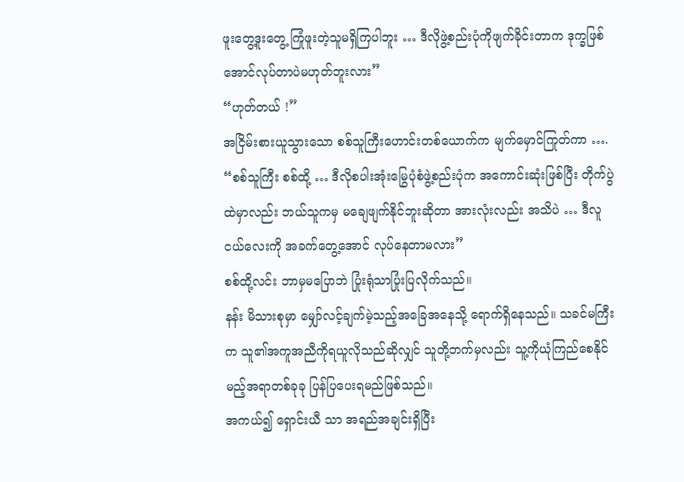ဖူးတွေ့ဒူးတွေ့ ကြုံဖူးတဲ့သူမရှိကြပါဘူး … ဒီလိုဖွဲ့စည်းပုံကိုဖျက်ခိုင်းတာက ဒုက္ခဖြစ်အောင်လုပ်တာပဲမဟုတ်ဘူးလား”
“ဟုတ်တယ် !”
အငြိမ်းစားယူသွားသော စစ်သူကြီးဟောင်းတစ်ယောက်က မျက်မှောင်ကြုတ်ကာ ….
“စစ်သူကြီး စစ်ထို့ … ဒီလိုစပါးအုံးမြွေပုံစံဖွဲ့စည်းပုံက အကောင်းဆုံးဖြစ်ပြီး တိုက်ပွဲထဲမှာလည်း ဘယ်သူကမှ မချေဖျက်နိုင်ဘူးဆိုတာ အားလုံးလည်း အသိပဲ … ဒီလူငယ်လေးကို အခက်တွေ့အောင် လုပ်နေတာမလား”
စစ်ထို့လင်း ဘာမှမပြောဘဲ ပြုံးရုံသာပြုံးပြလိုက်သည်။
နန်း မိသားစုမှာ မျှော်လင့်ချက်မဲ့သည့်အခြေအနေသို့ ရောက်ရှိနေသည်။ သခင်မကြီးက သူ၏အကူအညီကိုရယူလိုသည်ဆိုလျှင် သူတို့ဘက်မှလည်း သူ့ကိုယုံကြည်စေနိုင်မည့်အရာတစ်ခုခု ပြန်ပြပေးရမည်ဖြစ်သည်။
အကယ်၍ ရှောင်းယီ သာ အရည်အချင်းရှိပြီး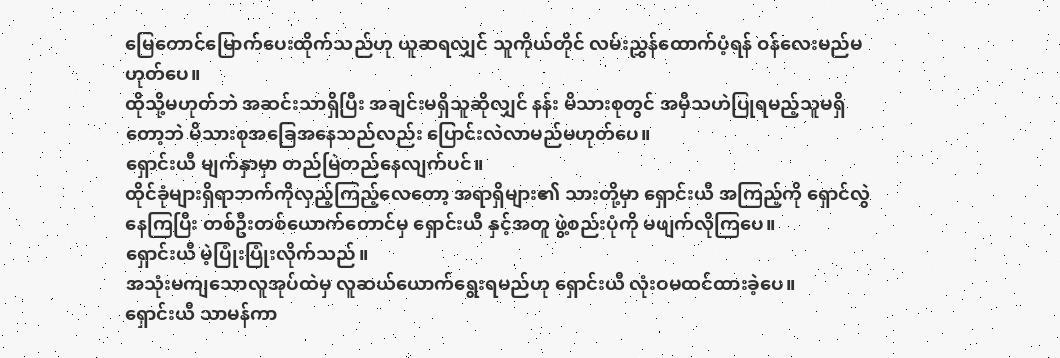မြေတောင်မြောက်ပေးထိုက်သည်ဟု ယူဆရလျှင် သူကိုယ်တိုင် လမ်းညွှန်ထောက်ပံ့ရန် ဝန်လေးမည်မဟုတ်ပေ။
ထိုသို့မဟုတ်ဘဲ အဆင်းသာရှိပြီး အချင်းမရှိသူဆိုလျှင် နန်း မိသားစုတွင် အမှီသဟဲပြုရမည့်သူမရှိတော့ဘဲ မိသားစုအခြေအနေသည်လည်း ပြောင်းလဲလာမည်မဟုတ်ပေ။
ရှောင်းယီ မျက်နှာမှာ တည်မြဲတည်နေလျက်ပင်။
ထိုင်ခုံများရှိရာဘက်ကိုလှည့်ကြည့်လေတော့ အရာရှိများ၏ သားတို့မှာ ရှောင်းယီ အကြည့်ကို ရှောင်လွဲနေကြပြီး တစ်ဦးတစ်ယောက်တောင်မှ ရှောင်းယီ နှင့်အတူ ဖွဲ့စည်းပုံကို မဖျက်လိုကြပေ။
ရှောင်းယီ မဲ့ပြုံးပြုံးလိုက်သည်။
အသုံးမကျသောလူအုပ်ထဲမှ လူဆယ်ယောက်ရွေးရမည်ဟု ရှောင်းယီ လုံးဝမထင်ထားခဲ့ပေ။
ရှောင်းယီ သာမန်ကာ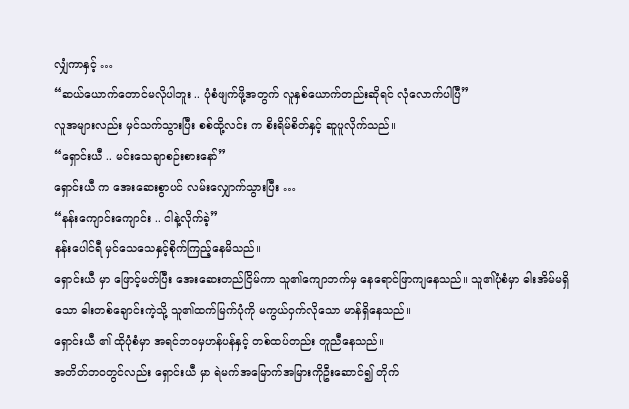လျှံကာနှင့် …
“ဆယ်ယောက်တောင်မလိုပါဘူး .. ပုံစံဖျက်ဖို့အတွက် လူနှစ်ယောက်တည်းဆိုရင် လုံလောက်ပါပြီ”
လူအများလည်း မှင်သက်သွားပြီး စစ်ထို့လင်း က စိးရိမ်စိတ်နှင့် ဆူပူလိုက်သည်။
“ရှောင်းယီ .. မင်းသေချာစဉ်းစားနော်”
ရှောင်းယီ က အေးဆေးစွာပင် လမ်းလျှောက်သွားပြီး …
“နန်းကျောင်းကျောင်း .. ငါနဲ့လိုက်ခဲ့”
နန်းပေါင်ရီ မှင်သေသေနှင့်စိုက်ကြည့်နေမိသည်။
ရှောင်းယီ မှာ ဖြောင့်မတ်ပြီး အေးဆေးတည်ငြိမ်ကာ သူ၏ကျောဘက်မှ နေရောင်ဖြာကျနေသည်။ သူ၏ပုံစံမှာ ဓါးအိမ်မရှိသော ဓါးတစ်ချောင်းကဲ့သို့ သူ၏ထက်မြက်ပုံကို မကွယ်ဝှက်လိုသော မာန်ရှိနေသည်။
ရှောင်းယီ ၏ ထိုပုံစံမှာ အရင်ဘဝမှဟန်ပန်နှင့် တစ်ထပ်တည်း တူညီနေသည်။
အတိတ်ဘဝတွင်လည်း ရှောင်းယီ မှာ ရဲမက်အမြောက်အမြားကိုဦးဆောင်၍ တိုက်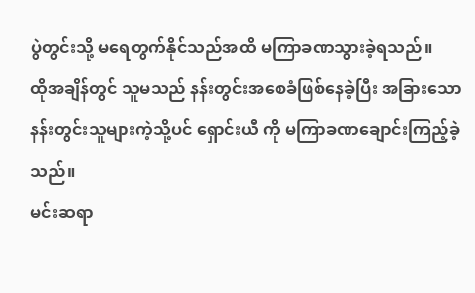ပွဲတွင်းသို့ မရေတွက်နိုင်သည်အထိ မကြာခဏသွားခဲ့ရသည်။
ထိုအချိန်တွင် သူမသည် နန်းတွင်းအစေခံဖြစ်နေခဲ့ပြီး အခြားသောနန်းတွင်းသူများကဲ့သို့ပင် ရှောင်းယီ ကို မကြာခဏချောင်းကြည့်ခဲ့သည်။
မင်းဆရာ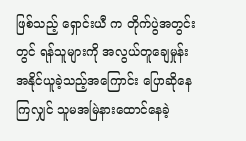ဖြစ်သည့် ရှောင်းယီ က တိုက်ပွဲအတွင်းတွင် ရန်သူများကို အလွယ်တူချေမှုန်းအနိုင်ယူခဲ့သည့်အကြောင်း ပြောဆိုနေကြလျှင် သူမအမြဲနားထောင်နေခဲ့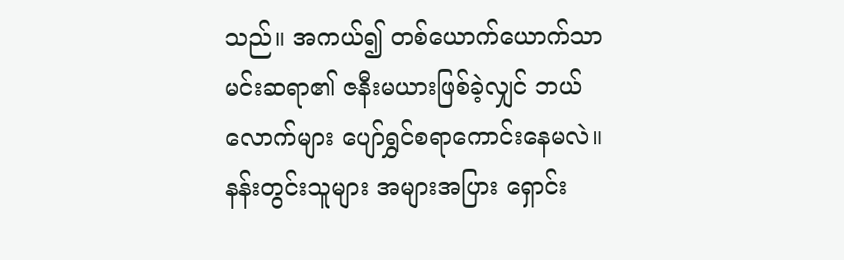သည်။ အကယ်၍ တစ်ယောက်ယောက်သာ မင်းဆရာ၏ ဇနီးမယားဖြစ်ခဲ့လျှင် ဘယ်လောက်များ ပျော်ရွှင်စရာကောင်းနေမလဲ။
နန်းတွင်းသူများ အများအပြား ရှောင်း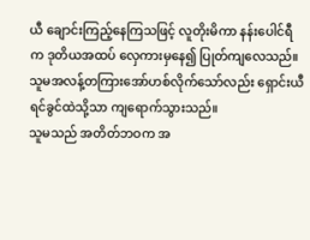ယီ ချောင်းကြည့်နေကြသဖြင့် လူတိုးမိကာ နန်းပေါင်ရီ က ဒုတိယအထပ် လှေကားမှနေ၍ ပြုတ်ကျလေသည်။ သူမအလန့်တကြားအော်ဟစ်လိုက်သော်လည်း ရှောင်းယီ ရင်ခွင်ထဲသို့သာ ကျရောက်သွားသည်။
သူမသည် အတိတ်ဘဝက အ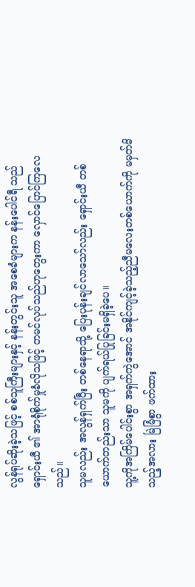လွန်ရုပ်ဆိုးခဲ့သဖြင့် စစ်သူကြီးများနှင့် နန်းတွင်းသူ အစေခံများက နန်းပေါင်ရီ သည် ရှောင်းယီ ၏ အာရုံစိုက်မှုခံလိုသဖြင့် တမင်လုပ်သည်ဟုတွေးကာ လှောင်ပြောင်ကြလေသည်။
သူမလည်း အလွန်ရှက်ပြီး တစ်နေရာသို့ ပြေးပုန်းချင်လာသော်လည်း ရှောင်းယီ တစ်ယောက်တည်းသာ သူမကို ပျက်ရယ်ပြုခြင်းမရှိခဲ့ပေ။
သူ့ကိုအကြိမ်ပေါင်းစွာ အရှက်ကွဲအောင် အနိုင်ကျင့်ခဲ့သည့်ညီမလေးတစ်ယောက်ကို မမှတ်မိသည့်အလား မြဲမြံစွာ ဖက်ထား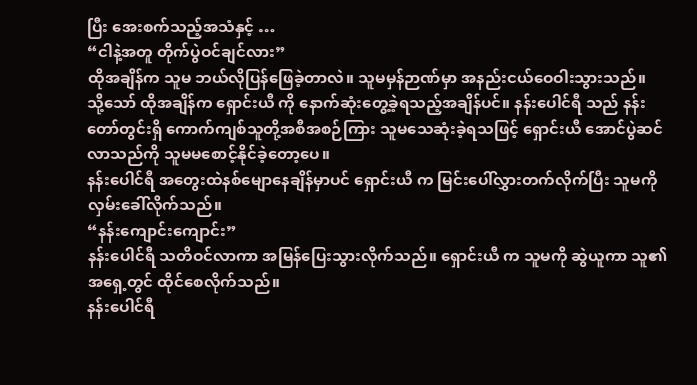ပြီး အေးစက်သည့်အသံနှင့် …
“ငါနဲ့အတူ တိုက်ပွဲဝင်ချင်လား”
ထိုအချိန်က သူမ ဘယ်လိုပြန်ဖြေခဲ့တာလဲ။ သူမမှန်ဉာဏ်မှာ အနည်းငယ်ဝေဝါးသွားသည်။
သို့သော် ထိုအချိန်က ရှောင်းယီ ကို နောက်ဆုံးတွေ့ခဲ့ရသည့်အချိန်ပင်။ နန်းပေါင်ရီ သည် နန်းတော်တွင်းရှိ ကောက်ကျစ်သူတို့အစီအစဉ်ကြား သူမသေဆုံးခဲ့ရသဖြင့် ရှောင်းယီ အောင်ပွဲဆင်လာသည်ကို သူမမစောင့်နိုင်ခဲ့တော့ပေ။
နန်းပေါင်ရီ အတွေးထဲနစ်မျောနေချိန်မှာပင် ရှောင်းယီ က မြင်းပေါ်လွှားတက်လိုက်ပြီး သူမကိုလှမ်းခေါ်လိုက်သည်။
“နန်းကျောင်းကျောင်း”
နန်းပေါင်ရီ သတိဝင်လာကာ အမြန်ပြေးသွားလိုက်သည်။ ရှောင်းယီ က သူမကို ဆွဲယူကာ သူ၏အရှေ့တွင် ထိုင်စေလိုက်သည်။
နန်းပေါင်ရီ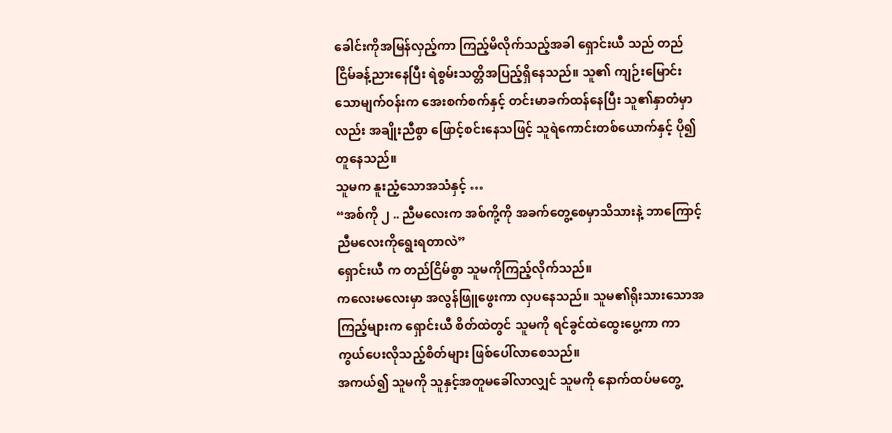ခေါင်းကိုအမြန်လှည့်ကာ ကြည့်မိလိုက်သည့်အခါ ရှောင်းယီ သည် တည်ငြိမ်ခန့်ညားနေပြီး ရဲစွမ်းသတ္တိအပြည့်ရှိနေသည်။ သူ၏ ကျဉ်းမြောင်းသောမျက်ဝန်းက အေးစက်စက်နှင့် တင်းမာခက်ထန်နေပြီး သူ၏နှာတံမှာလည်း အချိုးညီစွာ ဖြောင့်စင်းနေသဖြင့် သူရဲကောင်းတစ်ယောက်နှင့် ပို၍တူနေသည်။
သူမက နူးညံ့သောအသံနှင့် …
“အစ်ကို ၂ .. ညီမလေးက အစ်ကို့ကို အခက်တွေ့စေမှာသိသားနဲ့ ဘာကြောင့် ညီမလေးကိုရွေးရတာလဲ”
ရှောင်းယီ က တည်ငြိမ်စွာ သူမကိုကြည့်လိုက်သည်။
ကလေးမလေးမှာ အလွန်ဖြူဖွေးကာ လှပနေသည်။ သူမ၏ရိုးသားသောအကြည့်များက ရှောင်းယီ စိတ်ထဲတွင် သူမကို ရင်ခွင်ထဲထွေးပွေ့ကာ ကာကွယ်ပေးလိုသည့်စိတ်များ ဖြစ်ပေါ်လာစေသည်။
အကယ်၍ သူမကို သူနှင့်အတူမခေါ်လာလျှင် သူမကို နောက်ထပ်မတွေ့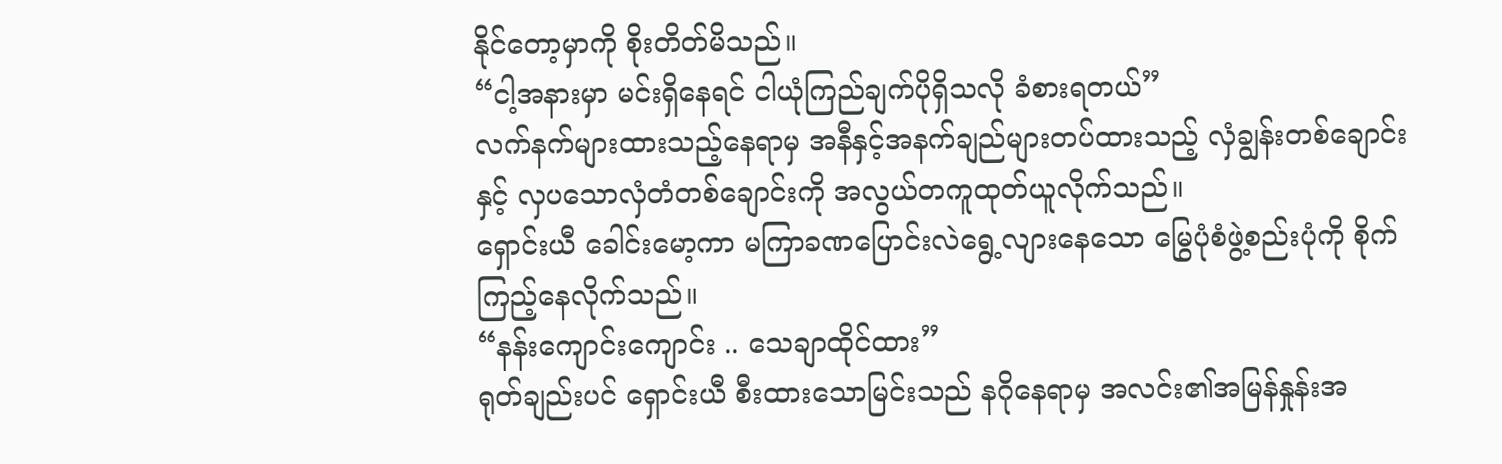နိုင်တော့မှာကို စိုးတိတ်မိသည်။
“ငါ့အနားမှာ မင်းရှိနေရင် ငါယုံကြည်ချက်ပိုရှိသလို ခံစားရတယ်”
လက်နက်များထားသည့်နေရာမှ အနီနှင့်အနက်ချည်များတပ်ထားသည့် လှံချွန်းတစ်ချောင်းနှင့် လှပသောလှံတံတစ်ချောင်းကို အလွယ်တကူထုတ်ယူလိုက်သည်။
ရှောင်းယီ ခေါင်းမော့ကာ မကြာခဏပြောင်းလဲရွေ့လျားနေသော မြွေပုံစံဖွဲ့စည်းပုံကို စိုက်ကြည့်နေလိုက်သည်။
“နန်းကျောင်းကျောင်း .. သေချာထိုင်ထား”
ရုတ်ချည်းပင် ရှောင်းယီ စီးထားသောမြင်းသည် နဂိုနေရာမှ အလင်း၏အမြန်နှုန်းအ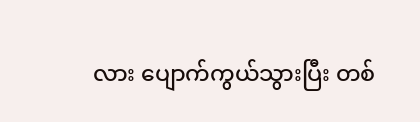လား ပျောက်ကွယ်သွားပြီး တစ်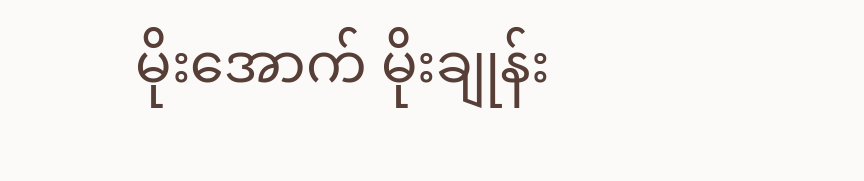မိုးအောက် မိုးချုန်း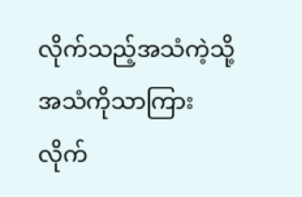လိုက်သည့်အသံကဲ့သို့ အသံကိုသာကြားလိုက်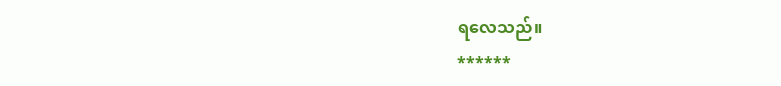ရလေသည်။
******